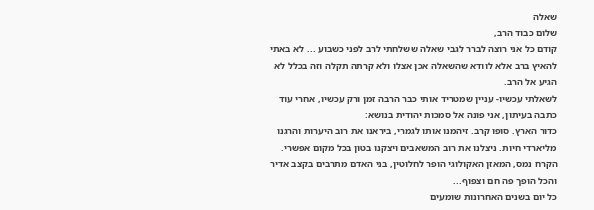שאלה
שלום כבוד הרב,
קודם כל אני רוצה לברר לגבי שאלה ששלחתי לרב לפני כשבוע ... לא באתי להאיץ ברב אלא לוודא שהשאלה אכן אצלו ולא קרתה תקלה וזה בכלל לא הגיע אל הרב.
לשאלתי עכשיו- עניין שמטריד אותי כבר הרבה זמן ורק עכשיו, אחרי עוד כתבה בעיתון, אני פונה אל סמכות יהודית בנושא:
כדור הארץ. סופו קרב. זיהמנו אותו לגמרי, ביראנו את רוב היערות והרגנו מליארדי חיות. ניצלנו את רוב המשאבים ויצקנו בטון בכל מקום אפשרי.
הקרח נמס, המאזן האקולוגי הופר לחלוטין, בני האדם מתרבים בקצב אדיר והכל הופך פה חם וצפוף...
כל יום בשנים האחרונות שומעים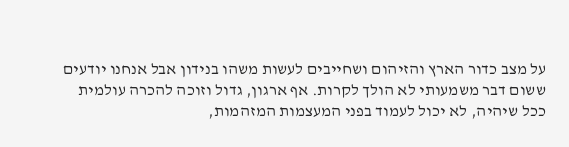על מצב כדור הארץ והזיהום ושחייבים לעשות משהו בנידון אבל אנחנו יודעים ששום דבר משמעותי לא הולך לקרות. אף ארגון, גדול וזוכה להכרה עולמית ככל שיהיה, לא יכול לעמוד בפני המעצמות המזהמות,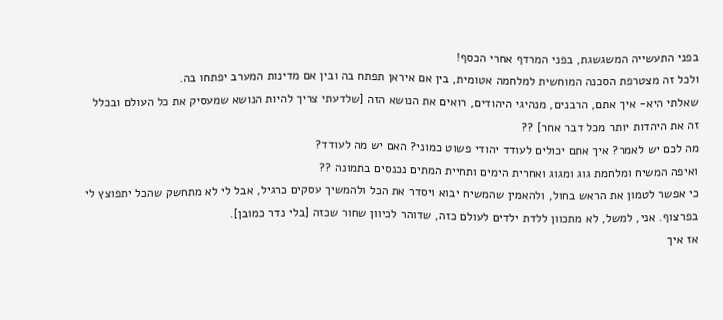בפני התעשייה המשגשגת, בפני המרדף אחרי הכסף!
ולכל זה מצטרפת הסכנה המוחשית למלחמה אטומית, בין אם איראן תפתח בה ובין אם מדינות המערב יפתחו בה.
שאלתי היא- איך אתם, הרבנים, מנהיגי היהודים, רואים את הנושא הזה [שלדעתי צריך להיות הנושא שמעסיק את כל העולם ובכלל זה את היהדות יותר מכל דבר אחר] ??
מה לכם יש לאמר? איך אתם יכולים לעודד יהודי פשוט כמוני? האם יש מה לעודד?
ואיפה המשיח ומלחמת גוג ומגוג ואחרית הימים ותחיית המתים נכנסים בתמונה ??
כי אפשר לטמון את הראש בחול, ולהאמין שהמשיח יבוא ויסדר את הכל ולהמשיך עסקים כרגיל, אבל לי לא מתחשק שהכל יתפוצץ לי בפרצוף. אני, למשל, לא מתכוון ללדת ילדים לעולם כזה, שדוהר לכיוון שחור שכזה [בלי נדר כמובן].
אז איך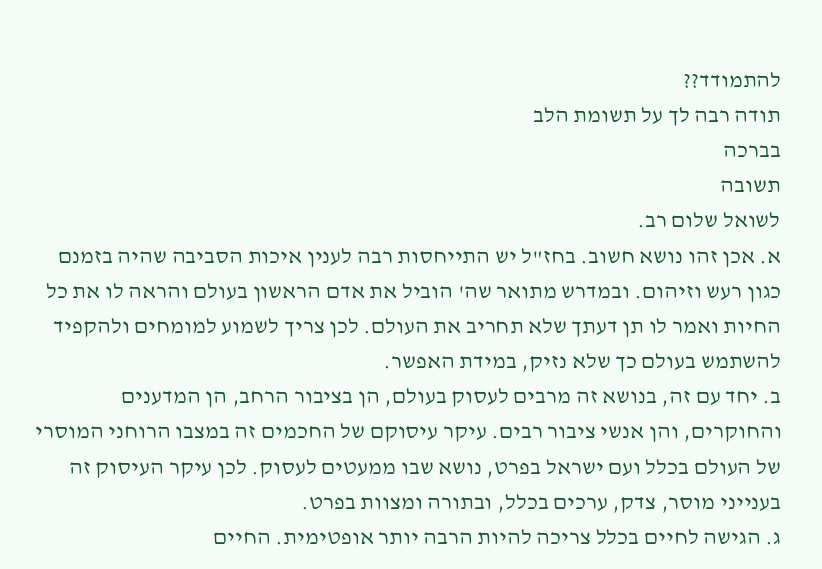להתמודד??
תודה רבה לך על תשומת הלב
בברכה
תשובה
לשואל שלום רב.
א. אכן זהו נושא חשוב. בחז"ל יש התייחסות רבה לענין איכות הסביבה שהיה בזמנם כגון רעש וזיהום. ובמדרש מתואר שה' הוביל את אדם הראשון בעולם והראה לו את כל החיות ואמר לו תן דעתך שלא תחריב את העולם. לכן צריך לשמוע למומחים ולהקפיד להשתמש בעולם כך שלא נזיק, במידת האפשר.
ב. יחד עם זה, בנושא זה מרבים לעסוק בעולם, הן בציבור הרחב, הן המדענים והחוקרים, והן אנשי ציבור רבים. עיקר עיסוקם של החכמים זה במצבו הרוחני המוסרי של העולם בכלל ועם ישראל בפרט, נושא שבו ממעטים לעסוק. לכן עיקר העיסוק זה בענייני מוסר, צדק, ערכים בכלל, ובתורה ומצוות בפרט.
ג. הגישה לחיים בכלל צריכה להיות הרבה יותר אופטימית. החיים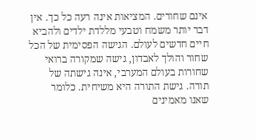אינם שחורים. המציאות אינה רעה כל כך. אין דבר יותר משמח וטבעי מללדת ילדים ולהביא חיים חדשים לעולם. הגישה הפסימית של הכל שחור והולך לאבדון, גישה שמקורה ברואי שחורות בעולם המערבי, אינה גישתה של תורה. גישת התורה היא משיחית. כלומר שאנו מאמינים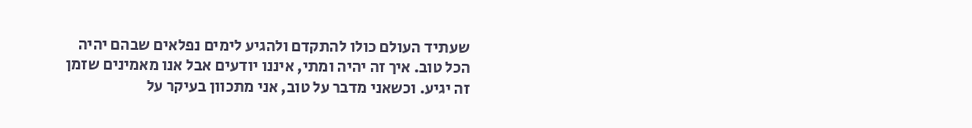שעתיד העולם כולו להתקדם ולהגיע לימים נפלאים שבהם יהיה הכל טוב. איך זה יהיה ומתי, איננו יודעים אבל אנו מאמינים שזמן זה יגיע. וכשאני מדבר על טוב, אני מתכוון בעיקר על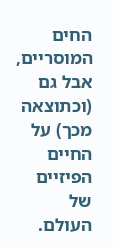החים המוסריים, אבל גם (וכתוצאה מכך) על החיים הפיזיים של העולם.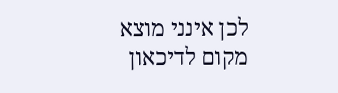לכן אינני מוצא מקום לדיכאון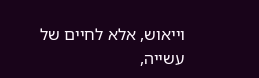וייאוש, אלא לחיים של עשייה,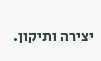יצירה ותיקון.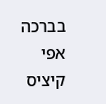בברכה
אפי קיציס